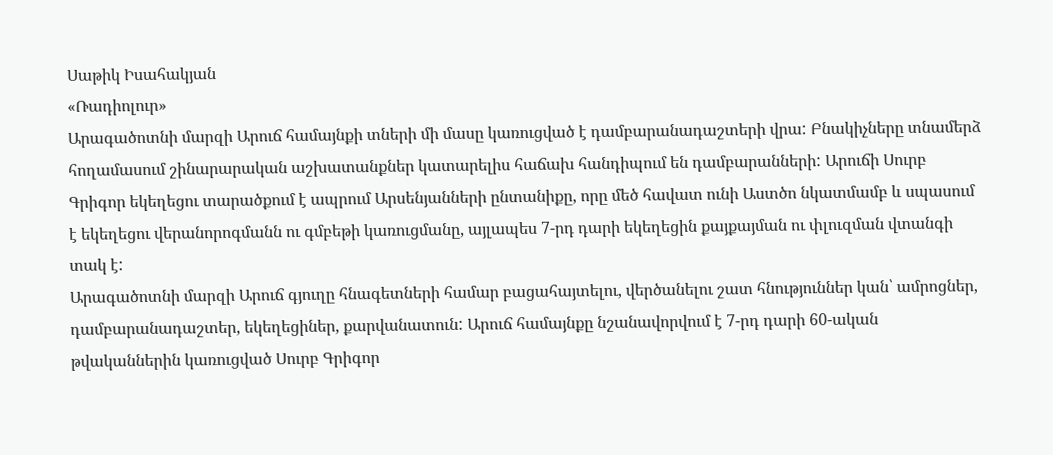Սաթիկ Իսահակյան
«Ռադիոլուր»
Արագածոտնի մարզի Արուճ համայնքի տների մի մասը կառուցված է դամբարանադաշտերի վրա: Բնակիչները տնամերձ հողամասում շինարարական աշխատանքներ կատարելիս հաճախ հանդիպում են դամբարանների: Արուճի Սուրբ Գրիգոր եկեղեցու տարածքում է ապրում Արսենյանների ընտանիքը, որը մեծ հավատ ունի Աստծո նկատմամբ և սպասում է եկեղեցու վերանորոգմանն ու գմբեթի կառուցմանը, այլապես 7-րդ դարի եկեղեցին քայքայման ու փլուզման վտանգի տակ է:
Արագածոտնի մարզի Արուճ գյուղը հնագետների համար բացահայտելու, վերծանելու շատ հնություններ կան՝ ամրոցներ, դամբարանադաշտեր, եկեղեցիներ, քարվանատուն: Արուճ համայնքը նշանավորվում է 7-րդ դարի 60-ական թվականներին կառուցված Սուրբ Գրիգոր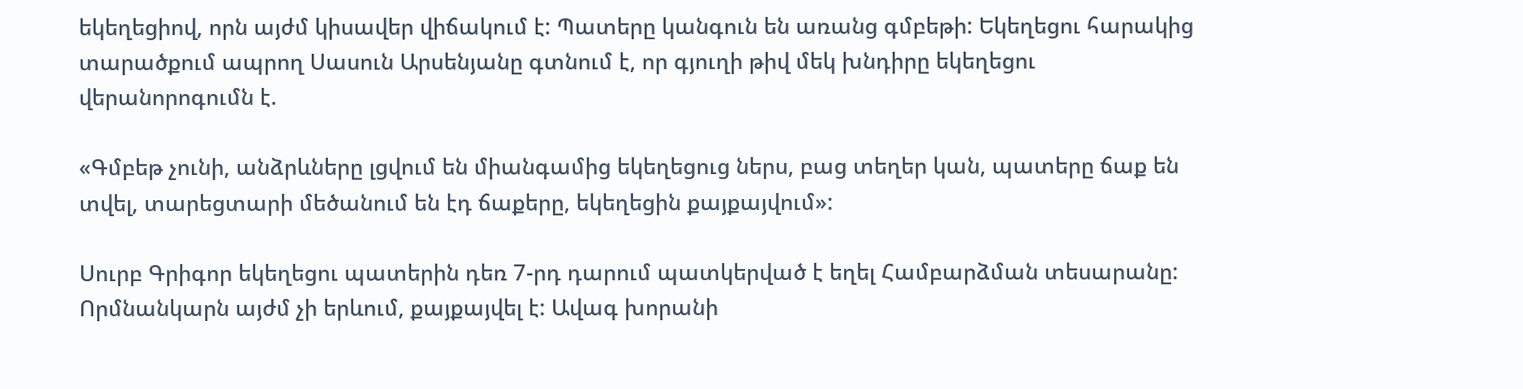եկեղեցիով, որն այժմ կիսավեր վիճակում է: Պատերը կանգուն են առանց գմբեթի: Եկեղեցու հարակից տարածքում ապրող Սասուն Արսենյանը գտնում է, որ գյուղի թիվ մեկ խնդիրը եկեղեցու վերանորոգումն է.

«Գմբեթ չունի, անձրևները լցվում են միանգամից եկեղեցուց ներս, բաց տեղեր կան, պատերը ճաք են տվել, տարեցտարի մեծանում են էդ ճաքերը, եկեղեցին քայքայվում»:

Սուրբ Գրիգոր եկեղեցու պատերին դեռ 7-րդ դարում պատկերված է եղել Համբարձման տեսարանը: Որմնանկարն այժմ չի երևում, քայքայվել է: Ավագ խորանի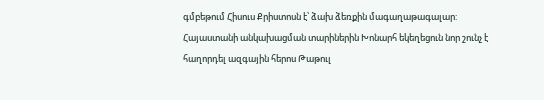գմբեթում Հիսուս Քրիստոսն է՝ ձախ ձեռքին մագաղաթագալար: Հայաստանի անկախացման տարիներին Խոնարհ եկեղեցուն նոր շունչ է հաղորդել ազգային հերոս Թաթուլ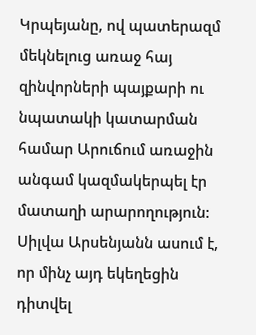Կրպեյանը, ով պատերազմ մեկնելուց առաջ հայ զինվորների պայքարի ու նպատակի կատարման համար Արուճում առաջին անգամ կազմակերպել էր մատաղի արարողություն: Սիլվա Արսենյանն ասում է, որ մինչ այդ եկեղեցին դիտվել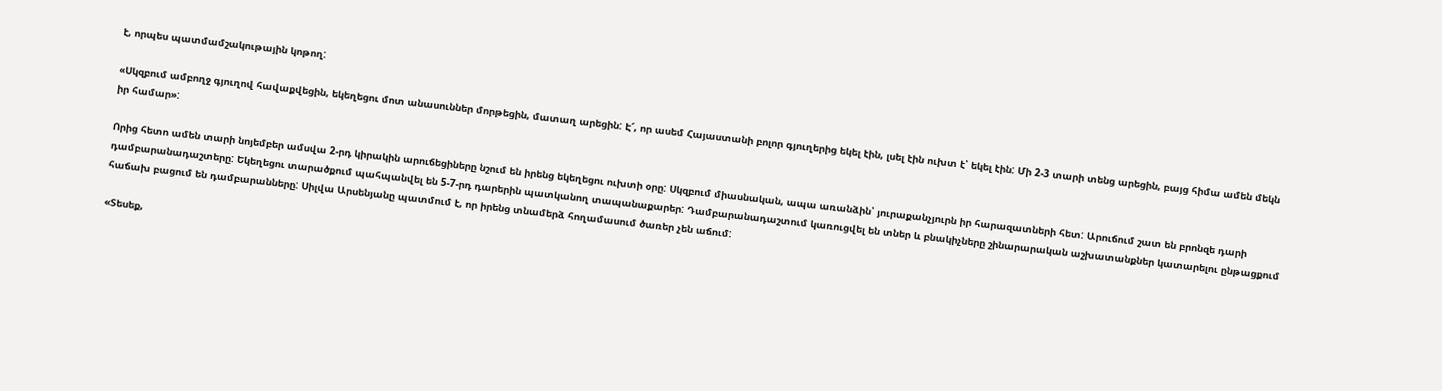է, որպես պատմամշակութային կոթող:

«Սկզբում ամբողջ գյուղով հավաքվեցին, եկեղեցու մոտ անասուններ մորթեցին, մատաղ արեցին: Է՜, որ ասեմ Հայաստանի բոլոր գյուղերից եկել էին, լսել էին ուխտ է՝ եկել էին: Մի 2-3 տարի տենց արեցին, բայց հիմա ամեն մեկն իր համար»:

Որից հետո ամեն տարի նոյեմբեր ամսվա 2-րդ կիրակին արուճեցիները նշում են իրենց եկեղեցու ուխտի օրը: Սկզբում միասնական, ապա առանձին՝ յուրաքանչյուրն իր հարազատների հետ: Արուճում շատ են բրոնզե դարի դամբարանադաշտերը: Եկեղեցու տարածքում պահպանվել են 5-7-րդ դարերին պատկանող տապանաքարեր: Դամբարանադաշտում կառուցվել են տներ և բնակիչները շինարարական աշխատանքներ կատարելու ընթացքում հաճախ բացում են դամբարանները: Սիլվա Արսենյանը պատմում է, որ իրենց տնամերձ հողամասում ծառեր չեն աճում:

«Տեսեք,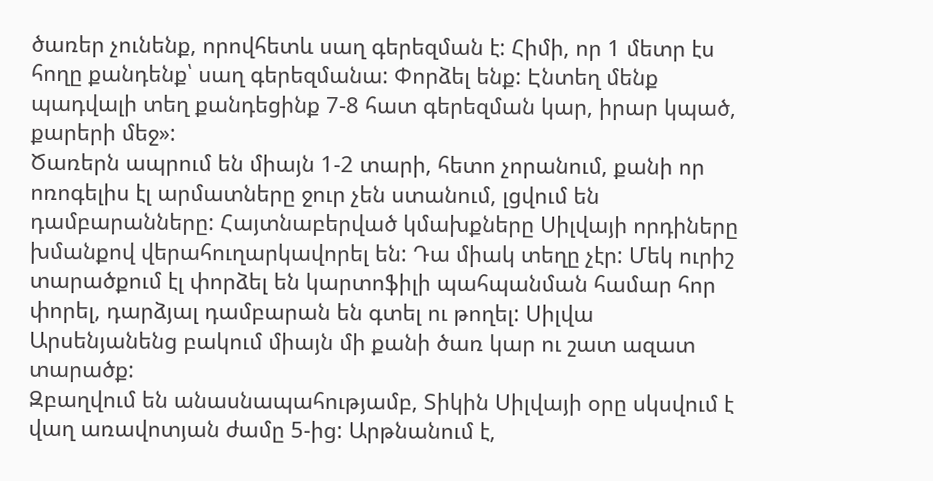ծառեր չունենք, որովհետև սաղ գերեզման է: Հիմի, որ 1 մետր էս հողը քանդենք՝ սաղ գերեզմանա: Փորձել ենք: Էնտեղ մենք պադվալի տեղ քանդեցինք 7-8 հատ գերեզման կար, իրար կպած, քարերի մեջ»:
Ծառերն ապրում են միայն 1-2 տարի, հետո չորանում, քանի որ ոռոգելիս էլ արմատները ջուր չեն ստանում, լցվում են դամբարանները: Հայտնաբերված կմախքները Սիլվայի որդիները խմանքով վերահուղարկավորել են: Դա միակ տեղը չէր: Մեկ ուրիշ տարածքում էլ փորձել են կարտոֆիլի պահպանման համար հոր փորել, դարձյալ դամբարան են գտել ու թողել: Սիլվա Արսենյանենց բակում միայն մի քանի ծառ կար ու շատ ազատ տարածք:
Զբաղվում են անասնապահությամբ, Տիկին Սիլվայի օրը սկսվում է վաղ առավոտյան ժամը 5-ից: Արթնանում է,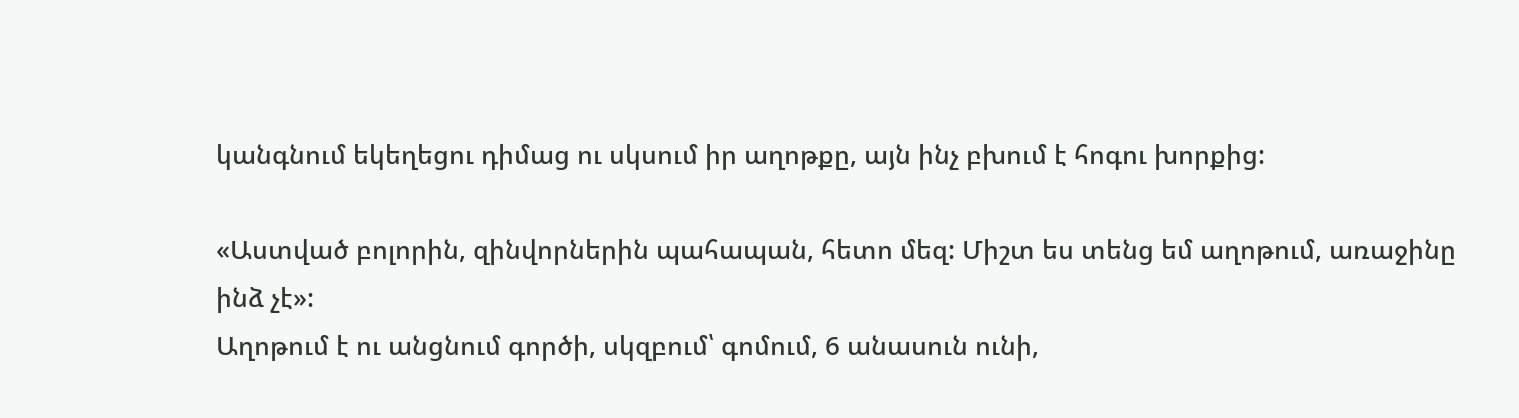կանգնում եկեղեցու դիմաց ու սկսում իր աղոթքը, այն ինչ բխում է հոգու խորքից:

«Աստված բոլորին, զինվորներին պահապան, հետո մեզ: Միշտ ես տենց եմ աղոթում, առաջինը ինձ չէ»:
Աղոթում է ու անցնում գործի, սկզբում՝ գոմում, 6 անասուն ունի,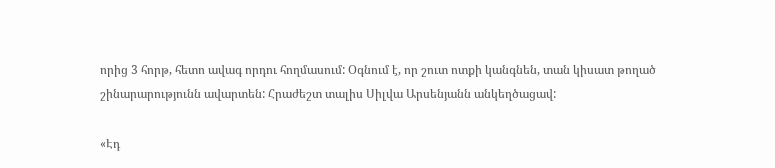որից 3 հորթ, հետո ավագ որդու հողմասում: Օգնում է, որ շուտ ոտքի կանգնեն, տան կիսատ թողած շինարարությունն ավարտեն: Հրաժեշտ տալիս Սիլվա Արսենյանն անկեղծացավ:

«Էդ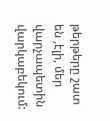թերթերը շատ են ,էլի, մեր վարչապետին վարկաբեկում: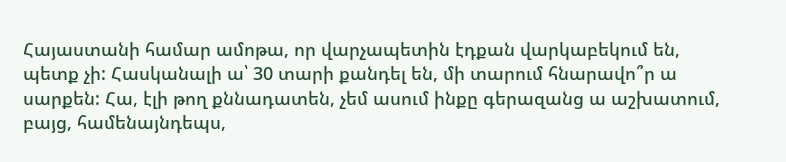Հայաստանի համար ամոթա, որ վարչապետին էդքան վարկաբեկում են, պետք չի: Հասկանալի ա՝ 30 տարի քանդել են, մի տարում հնարավո՞ր ա սարքեն: Հա, էլի թող քննադատեն, չեմ ասում ինքը գերազանց ա աշխատում, բայց, համենայնդեպս,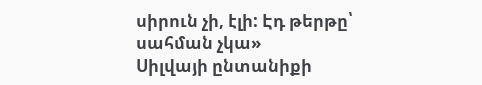սիրուն չի, էլի: Էդ թերթը՝ սահման չկա»
Սիլվայի ընտանիքի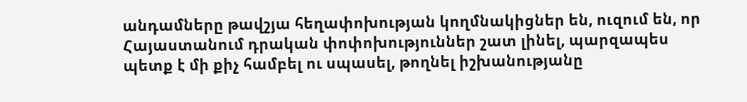անդամները թավշյա հեղափոխության կողմնակիցներ են, ուզում են, որ Հայաստանում դրական փոփոխություններ շատ լինել, պարզապես պետք է մի քիչ համբել ու սպասել, թողնել իշխանությանը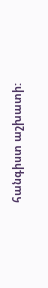հանգիստ աշխատի: